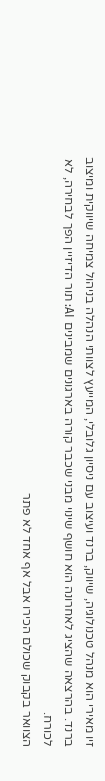זיו מאירי הוא מנהל טכנולוגיה, שיווק, ברנד ועיצוב עם ניסיון גלובלי, המייעץ לצוותי הנהלה בניהול צמיחה שיווקית ומיצוב ברנד. בהרצאה שהציג לאחרונה הוא חושף שינוי מבני שכבר קורה בארגונים שמבינים AI: תור הדיזיין הפך לבחירה, לא לכורח.
הצוואר בקבוק שכולם הכירו אבל אף אחד לא פתר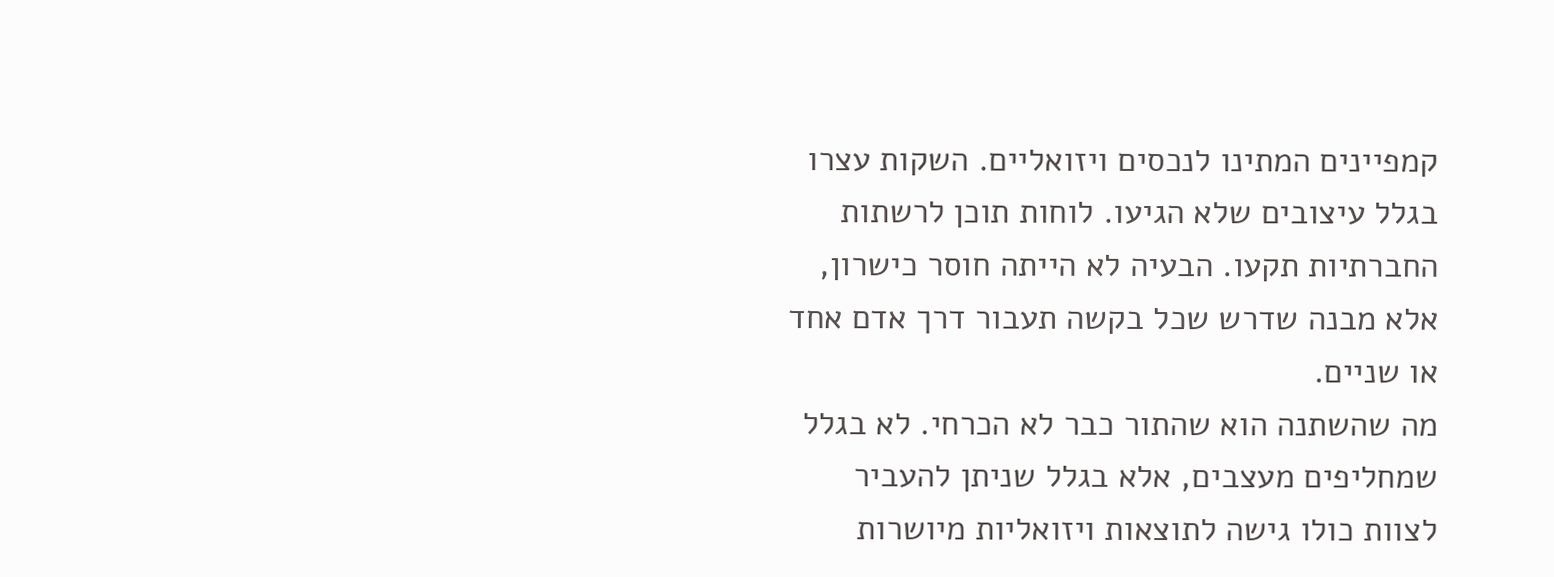קמפיינים המתינו לנכסים ויזואליים. השקות עצרו בגלל עיצובים שלא הגיעו. לוחות תוכן לרשתות החברתיות תקעו. הבעיה לא הייתה חוסר כישרון, אלא מבנה שדרש שכל בקשה תעבור דרך אדם אחד או שניים.
מה שהשתנה הוא שהתור כבר לא הכרחי. לא בגלל שמחליפים מעצבים, אלא בגלל שניתן להעביר לצוות כולו גישה לתוצאות ויזואליות מיושרות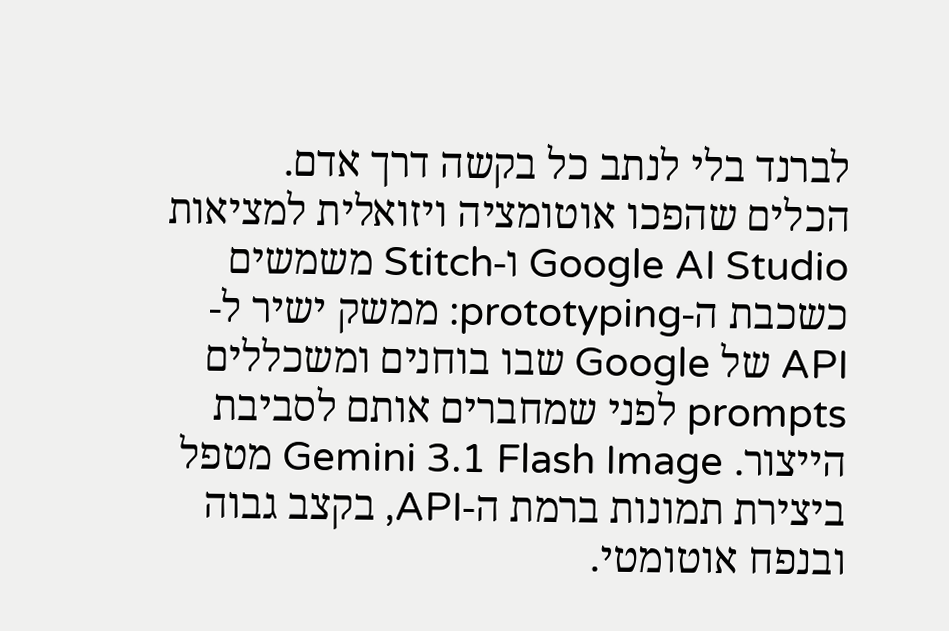לברנד בלי לנתב כל בקשה דרך אדם.
הכלים שהפכו אוטומציה ויזואלית למציאות
Google AI Studio ו-Stitch משמשים כשכבת ה-prototyping: ממשק ישיר ל-API של Google שבו בוחנים ומשכללים prompts לפני שמחברים אותם לסביבת הייצור. Gemini 3.1 Flash Image מטפל ביצירת תמונות ברמת ה-API, בקצב גבוה ובנפח אוטומטי.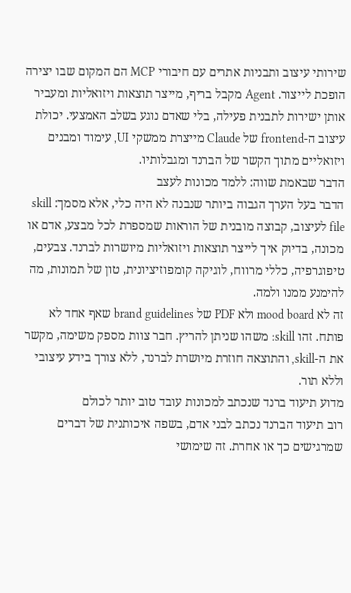שירותי עיצוב ותבניות אתרים עם חיבורי MCP הם המקום שבו יצירה הופכת לייצור. Agent מקבל בריף, מייצר תוצאות ויזואליות ומעביר אותן ישירות לתבנית פעילה, בלי שאדם נוגע בשלב האמצעי. יכולת עיצוב ה-frontend של Claude מייצרת ממשקי UI, עימוד ומבנים ויזואליים מתוך הקשר של הברנד ומגבלותיו.
הדבר שבאמת שווה: ללמד מכונות לעצב
הדבר בעל הערך הגבוה ביותר שנבנה לא היה כלי, אלא מסמך: skill file לעיצוב, קבוצה מובנית של הוראות שמספרת לכל מבצע, אדם או מכונה, בדיוק איך לייצר תוצאות ויזואליות מיושרות לברנד. צבעים, טיפוגרפיה, כללי מרווח, לוגיקה קומפוזיציונית, טון של תמונות, מה להימנע ממנו ולמה.
זה לא mood board ולא PDF של brand guidelines שאף אחד לא פותח. זהו skill: משהו שניתן להריץ. חבר צוות מספק משימה, מקשר את ה-skill, והתוצאה חוזרת מיושרת לברנד, ללא צורך בידע עיצובי וללא תור.
מדוע תיעוד ברנד שנכתב למכונות עובד טוב יותר לכולם
רוב תיעוד הברנד נכתב לבני אדם, בשפה איכותנית של דברים שמרגישים כך או אחרת. זה שימושי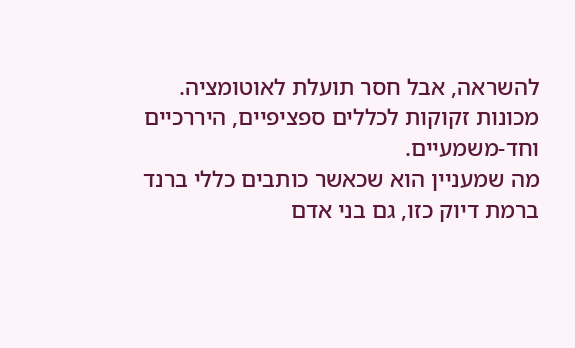להשראה, אבל חסר תועלת לאוטומציה. מכונות זקוקות לכללים ספציפיים, היררכיים וחד-משמעיים.
מה שמעניין הוא שכאשר כותבים כללי ברנד ברמת דיוק כזו, גם בני אדם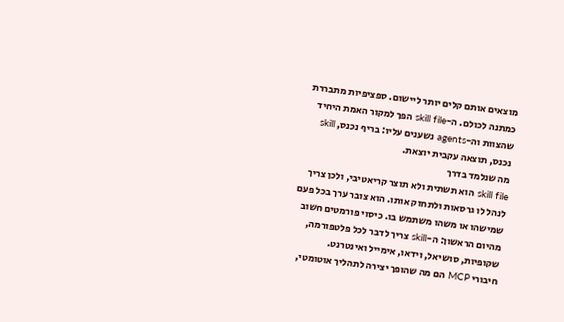מוצאים אותם קלים יותר ליישום. ספציפיות מתבררת כמתנה לכולם. ה-skill file הפך למקור האמת היחיד שהצוות וה-agents נשענים עליו: בריף נכנס, skill נכנס, תוצאה עקבית יוצאת.
מה שנלמד בדרך
skill file הוא תשתית ולא תוצר קריאטיבי, ולכן צריך לנהל לו גרסאות ולתחזק אותו. הוא צובר ערך בכל פעם שמישהו או משהו משתמש בו. כיסוי פורמטים חשוב מהיום הראשון: ה-skill צריך לדבר לכל פלטפורמה, שקופיות, סושיאל, וידאו, אימייל ואינטרנט.
חיבורי MCP הם מה שהופך יצירה לתהליך אוטומטי,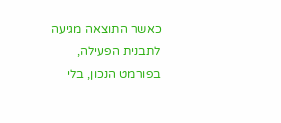כאשר התוצאה מגיעה לתבנית הפעילה, בפורמט הנכון, בלי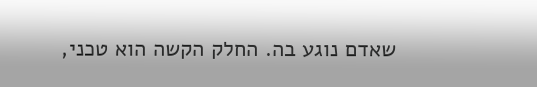שאדם נוגע בה. החלק הקשה הוא טכני,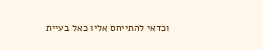וכדאי להתייחס אליו כאל בעיית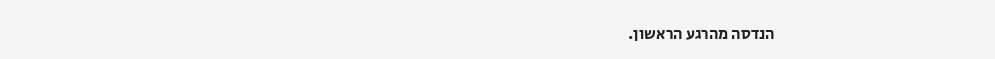הנדסה מהרגע הראשון.